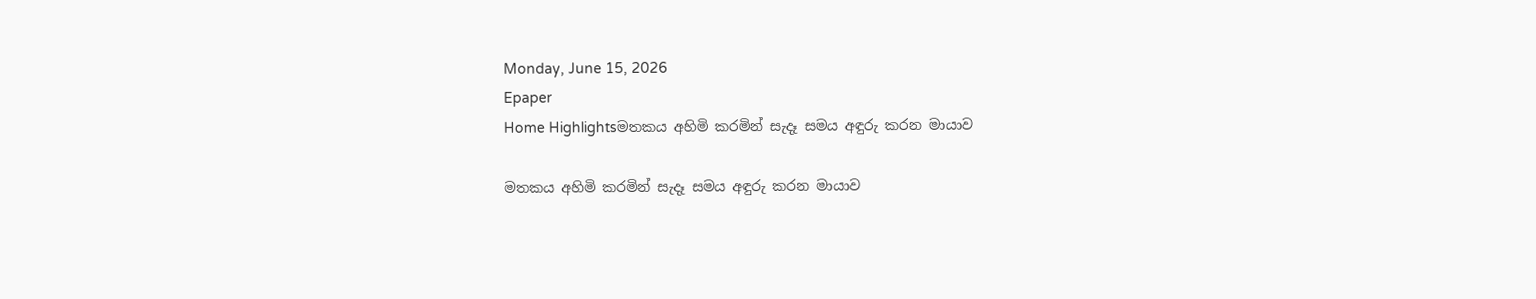Monday, June 15, 2026
Epaper
Home Highlightsමතකය අහිමි කරමින් සැදෑ සමය අඳුරු කරන මායාව

මතකය අහිමි කරමින් සැදෑ සමය අඳුරු කරන මායාව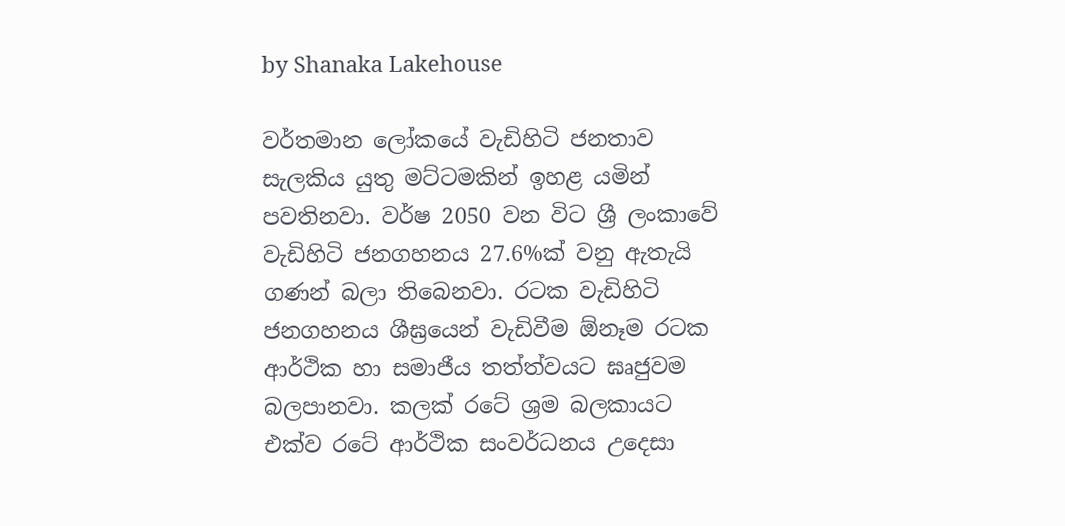by Shanaka Lakehouse

වර්තමාන ලෝකයේ වැඩිහිටි ජනතාව සැලකිය යුතු මට්ටමකින් ඉහළ යමින් පවතිනවා. වර්ෂ 2050 වන විට ශ්‍රී ලංකාවේ වැඩිහිටි ජනගහනය 27.6%ක් වනු ඇතැයි ගණන් බලා තිබෙනවා. රටක වැඩිහිටි ජනගහනය ශීඝ්‍රයෙන් වැඩිවීම ඕනෑම රටක ආර්ථික හා සමාජීය තත්ත්වයට ඝෘජුවම බලපානවා. කලක් රටේ ශ්‍රම බලකායට එක්ව රටේ ආර්ථික සංවර්ධනය උදෙසා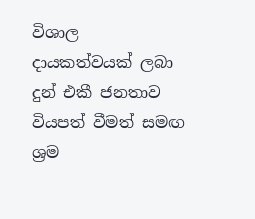විශාල දායකත්වයක් ලබා දුන් එකී ජනතාව වියපත් වීමත් සමඟ ශ්‍රම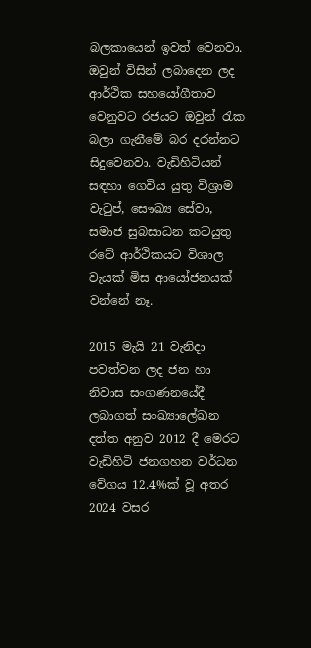බලකායෙන් ඉවත් වෙනවා. ඔවුන් විසින් ලබාදෙන ලද ආර්ථික සහයෝගීතාව වෙනුවට රජයට ඔවුන් රැක බලා ගැනීමේ බර දරන්නට සිදුවෙනවා. වැඩිහිටියන් සඳහා ගෙවිය යුතු විශ්‍රාම වැටුප්, සෞඛ්‍ය සේවා, සමාජ සුබසාධන කටයුතු රටේ ආර්ථිකයට විශාල වැයක් මිස ආයෝජනයක් වන්නේ නෑ.

2015 මැයි 21 වැනිදා පවත්වන ලද ජන හා නිවාස සංගණනයේදී ලබාගත් සංඛ්‍යාලේඛන දත්ත අනුව 2012 දී මෙරට වැඩිහිටි ජනගහන වර්ධන වේගය 12.4%ක් වූ අතර 2024 වසර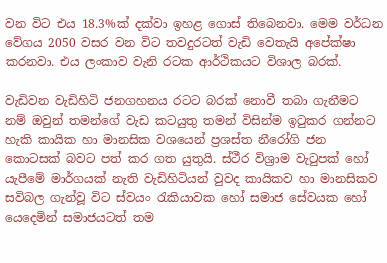වන විට එය 18.3%ක් දක්වා ඉහළ ගොස් තිබෙනවා. මෙම වර්ධන වේගය 2050 වසර වන විට තවදුරටත් වැඩි වෙතැයි අපේක්ෂා කරනවා. එය ලංකාව වැනි රටක ආර්ථිකයට විශාල බරක්.

වැඩිවන වැඩිහිටි ජනගහනය රටට බරක් නොවී තබා ගැනීමට නම් ඔවුන් තමන්ගේ වැඩ කටයුතු තමන් විසින්ම ඉටුකර ගන්නට හැකි කායික හා මානසික වශයෙන් ප්‍රශස්ත නීරෝගි ජන කොටසක් බවට පත් කර ගත යුතුයි. ස්ථීර විශ්‍රාම වැටුපක් හෝ යැපීමේ මාර්ගයක් නැති වැඩිහිටියන් වුවද කායිකව හා මානසිකව සවිබල ගැන්වූ විට ස්වයං රැකියාවක හෝ සමාජ සේවයක හෝ යෙදෙමින් සමාජයටත් තම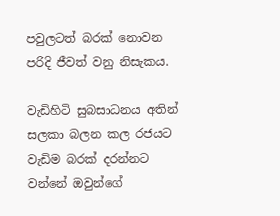පවුලටත් බරක් නොවන පරිදි ජීවත් වනු නිසැකය.

වැඩිහිටි සුබසාධනය අතින් සලකා බලන කල රජයට වැඩිම බරක් දරන්නට වන්නේ ඔවුන්ගේ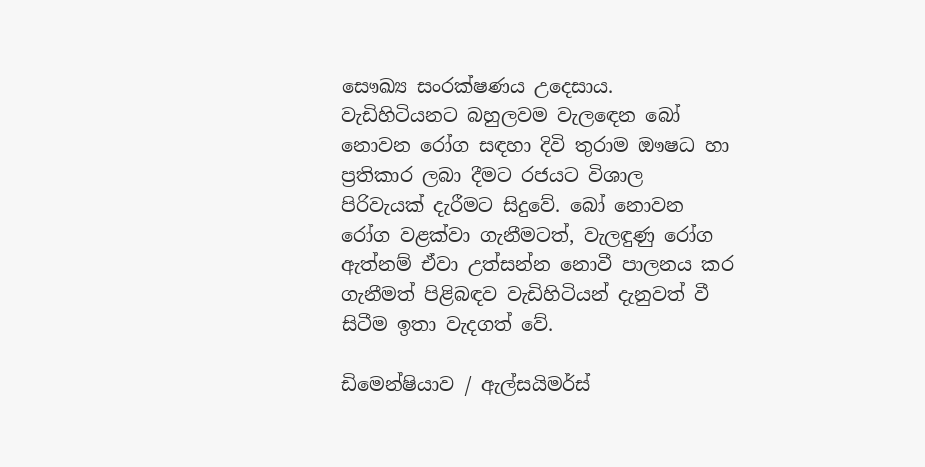සෞඛ්‍ය සංරක්ෂණය උදෙසාය. වැඩිහිටියනට බහුලවම වැලඳෙන බෝ නොවන රෝග සඳහා දිවි තුරාම ඖෂධ හා ප්‍රතිකාර ලබා දීමට රජයට විශාල පිරිවැයක් දැරීමට සිදුවේ. බෝ නොවන රෝග වළක්වා ගැනීමටත්, වැලඳුණු රෝග ඇත්නම් ඒවා උත්සන්න නොවී පාලනය කර ගැනීමත් පිළිබඳව වැඩිහිටියන් දැනුවත් වී සිටීම ඉතා වැදගත් වේ.

ඩිමෙන්ෂියාව / ඇල්සයිමර්ස්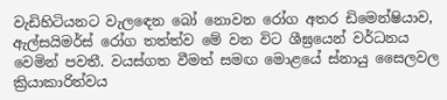වැඩිහිටියනට වැලඳෙන බෝ නොවන රෝග අතර ඩිමෙන්ෂියාව, ඇල්සයිමර්ස් රෝග තත්ත්ව මේ වන විට ශීඝ්‍රයෙන් වර්ධනය වෙමින් පවතී. වයස්ගත වීමත් සමඟ මොළයේ ස්නායු සෛලවල ක්‍රියාකාරිත්වය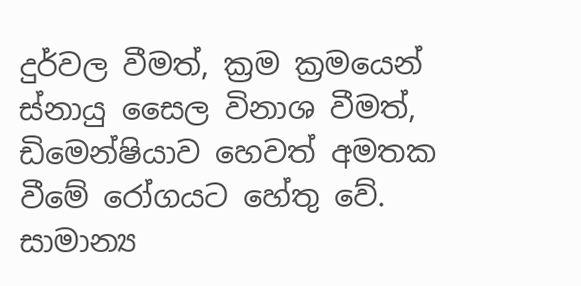දුර්වල වීමත්, ක්‍රම ක්‍රමයෙන් ස්නායු සෛල විනාශ වීමත්, ඩිමෙන්ෂියාව හෙවත් අමතක වීමේ රෝගයට හේතු වේ. සාමාන්‍ය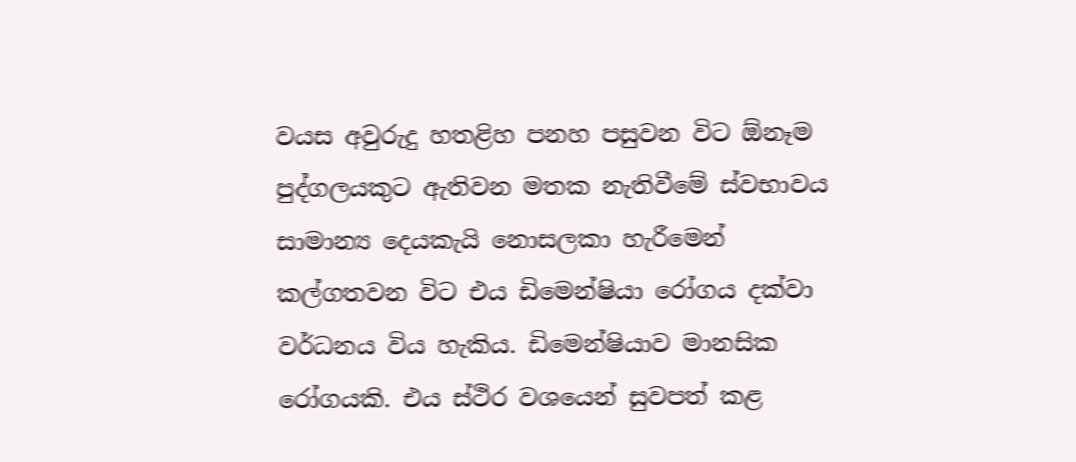වයස අවුරුදු හතළිහ පනහ පසුවන විට ඕනෑම පුද්ගලයකුට ඇතිවන මතක නැතිවීමේ ස්වභාවය සාමාන්‍ය දෙයකැයි නොසලකා හැරීමෙන් කල්ගතවන විට එය ඩිමෙන්ෂියා රෝගය දක්වා වර්ධනය විය හැකිය. ඩිමෙන්ෂියාව මානසික රෝගයකි. එය ස්ථිර වශයෙන් සුවපත් කළ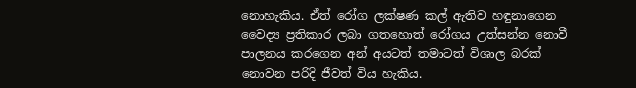නොහැකිය. ඒත් රෝග ලක්ෂණ කල් ඇතිව හඳුනාගෙන වෛද්‍ය ප්‍රතිකාර ලබා ගතහොත් රෝගය උත්සන්න නොවී පාලනය කරගෙන අන් අයටත් තමාටත් විශාල බරක් නොවන පරිදි ජීවත් විය හැකිය.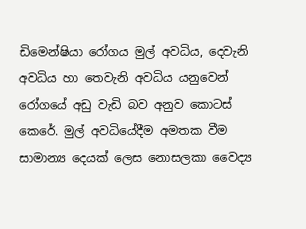ඩිමෙන්ෂියා රෝගය මුල් අවධිය, දෙවැනි අවධිය හා තෙවැනි අවධිය යනුවෙන් රෝගයේ අඩු වැඩි බව අනුව කොටස් කෙරේ. මුල් අවධියේදීම අමතක වීම සාමාන්‍ය දෙයක් ලෙස නොසලකා වෛද්‍ය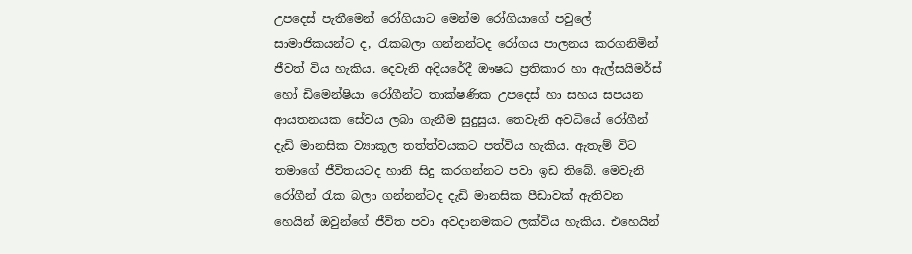උපදෙස් පැතීමෙන් රෝගියාට මෙන්ම රෝගියාගේ පවුලේ සාමාජිකයන්ට ද, රැකබලා ගන්නන්ටද රෝගය පාලනය කරගනිමින් ජීවත් විය හැකිය. දෙවැනි අදියරේදී ඖෂධ ප්‍රතිකාර හා ඇල්සයිමර්ස් හෝ ඩිමෙන්ෂියා රෝගීන්ට තාක්ෂණික උපදෙස් හා සහය සපයන ආයතනයක සේවය ලබා ගැනීම සුදුසුය. තෙවැනි අවධියේ රෝගීන් දැඩි මානසික ව්‍යාකූල තත්ත්වයකට පත්විය හැකිය. ඇතැම් විට තමාගේ ජීවිතයටද හානි සිදු කරගන්නට පවා ඉඩ තිබේ. මෙවැනි රෝගීන් රැක බලා ගන්නන්ටද දැඩි මානසික පීඩාවක් ඇතිවන හෙයින් ඔවුන්ගේ ජීවිත පවා අවදානමකට ලක්විය හැකිය. එහෙයින්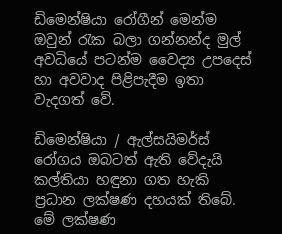ඩිමෙන්ෂියා රෝගීන් මෙන්ම ඔවුන් රැක බලා ගන්නන්ද මුල් අවධියේ පටන්ම වෛද්‍ය උපදෙස් හා අවවාද පිළිපැදීම ඉතා වැදගත් වේ.

ඩිමෙන්ෂියා / ඇල්සයිමර්ස් රෝගය ඔබටත් ඇති වේදැයි කල්තියා හඳුනා ගත හැකි ප්‍රධාන ලක්ෂණ දහයක් තිබේ. මේ ලක්ෂණ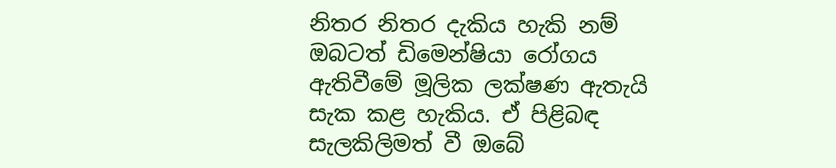නිතර නිතර දැකිය හැකි නම් ඔබටත් ඩිමෙන්ෂියා රෝගය ඇතිවීමේ මූලික ලක්ෂණ ඇතැයි සැක කළ හැකිය. ඒ පිළිබඳ සැලකිලිමත් වී ඔබේ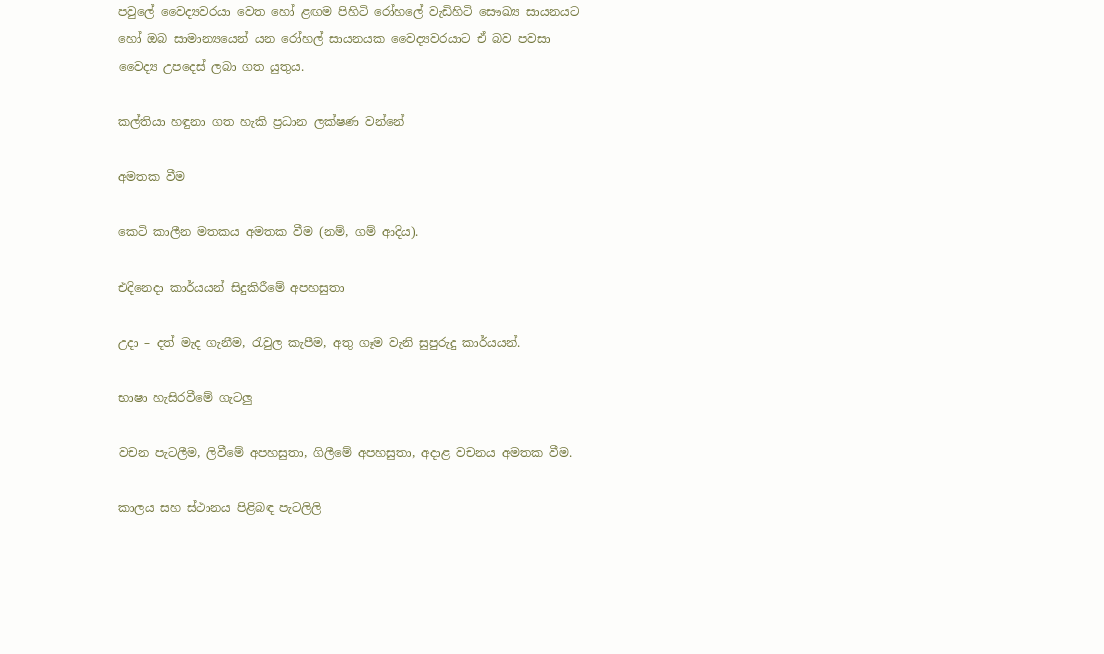පවුලේ වෛද්‍යවරයා වෙත හෝ ළඟම පිහිටි රෝහලේ වැඩිහිටි සෞඛ්‍ය සායනයට හෝ ඔබ සාමාන්‍යයෙන් යන රෝහල් සායනයක වෛද්‍යවරයාට ඒ බව පවසා වෛද්‍ය උපදෙස් ලබා ගත යුතුය.

කල්තියා හඳුනා ගත හැකි ප්‍රධාන ලක්ෂණ වන්නේ

අමතක වීම

කෙටි කාලීන මතකය අමතක වීම (නම්, ගම් ආදිය).

එදිනෙදා කාර්යයන් සිදුකිරීමේ අපහසුතා

උදා – දත් මැද ගැනීම, රැවුල කැපීම, අතු ගෑම වැනි සුපුරුදු කාර්යයන්.

භාෂා හැසිරවීමේ ගැටලු

වචන පැටලීම, ලිවීමේ අපහසුතා, ගිලීමේ අපහසුතා, අදාළ වචනය අමතක වීම.

කාලය සහ ස්ථානය පිළිබඳ පැටලිලි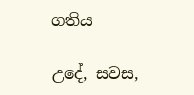ගතිය

උදේ, සවස,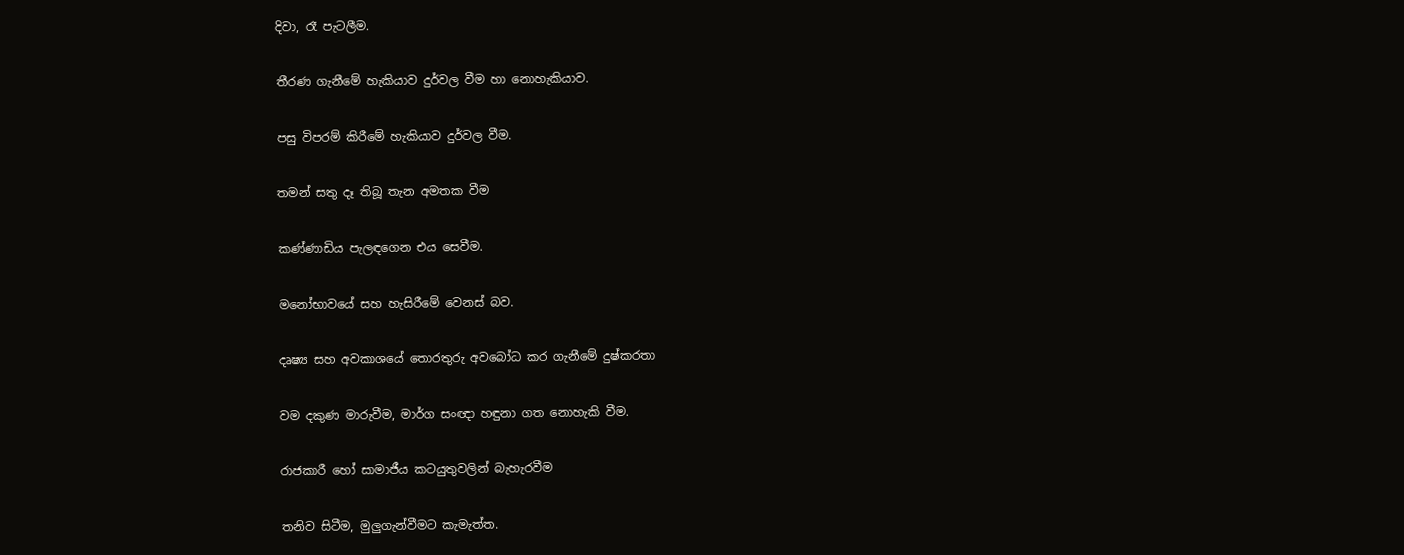දිවා, රෑ පැටලීම.

තීරණ ගැනීමේ හැකියාව දුර්වල වීම හා නොහැකියාව.

පසු විපරම් කිරීමේ හැකියාව දුර්වල වීම.

තමන් සතු දෑ තිබූ තැන අමතක වීම

කණ්ණාඩිය පැලඳගෙන එය සෙවීම.

මනෝභාවයේ සහ හැසිරීමේ වෙනස් බව.

දෘෂ්‍ය සහ අවකාශයේ තොරතුරු අවබෝධ කර ගැනීමේ දුෂ්කරතා

වම දකුණ මාරුවීම, මාර්ග සංඥා හඳුනා ගත නොහැකි වීම.

රාජකාරී හෝ සාමාජීය කටයුතුවලින් බැහැරවීම

තනිව සිටීම, මුලුගැන්වීමට කැමැත්ත.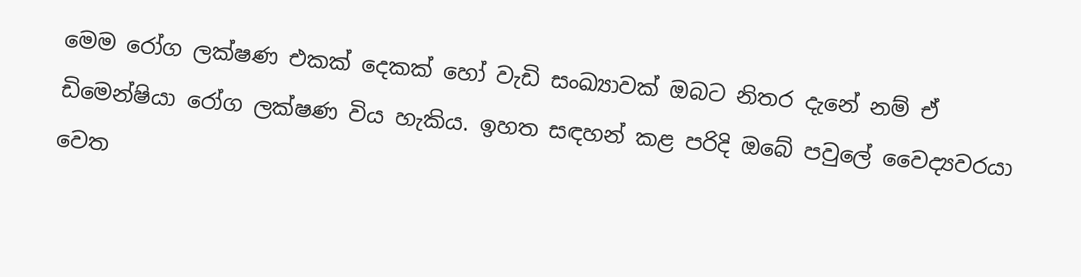මෙම රෝග ලක්ෂණ එකක් දෙකක් හෝ වැඩි සංඛ්‍යාවක් ඔබට නිතර දැනේ නම් ඒ ඩිමෙන්ෂියා රෝග ලක්ෂණ විය හැකිය. ඉහත සඳහන් කළ පරිදි ඔබේ පවුලේ වෛද්‍යවරයා වෙත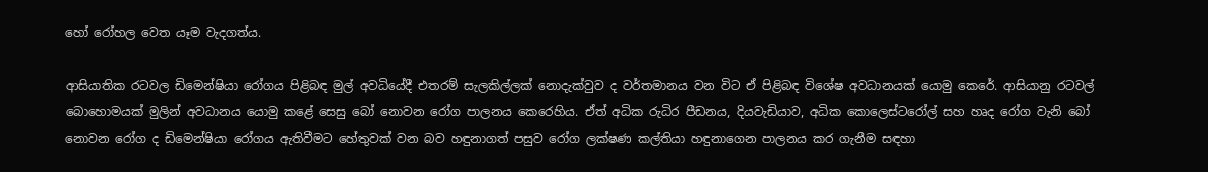හෝ රෝහල වෙත යෑම වැදගත්ය.

ආසියාතික රටවල ඩිමෙන්ෂියා රෝගය පිළිබඳ මුල් අවධියේදී එතරම් සැලකිල්ලක් නොදැක්වුව ද වර්තමානය වන විට ඒ පිළිබඳ විශේෂ අවධානයක් යොමු කෙරේ. ආසියානු රටවල් බොහොමයක් මුලින් අවධානය යොමු කළේ සෙසු බෝ නොවන රෝග පාලනය කෙරෙහිය. ඒත් අධික රුධිර පීඩනය, දියවැඩියාව, අධික කොලෙස්ටරෝල් සහ හෘද රෝග වැනි බෝ නොවන රෝග ද ඩිමෙන්ෂියා රෝගය ඇතිවීමට හේතුවක් වන බව හඳුනාගත් පසුව රෝග ලක්ෂණ කල්තියා හඳුනාගෙන පාලනය කර ගැනීම සඳහා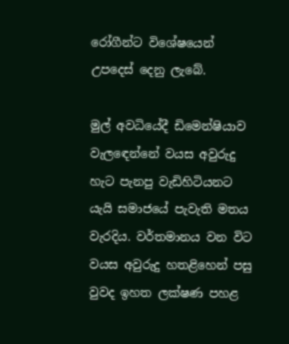රෝගීන්ට විශේෂයෙන් උපදෙස් දෙනු ලැබේ.

මුල් අවධියේදී ඩිමෙන්ෂියාව වැලඳෙන්නේ වයස අවුරුදු හැට පැනපු වැඩිහිටියනට යැයි සමාජයේ පැවැති මතය වැරදිය. වර්තමානය වන විට වයස අවුරුදු හතළිහෙන් පසු වුවද ඉහත ලක්ෂණ පහළ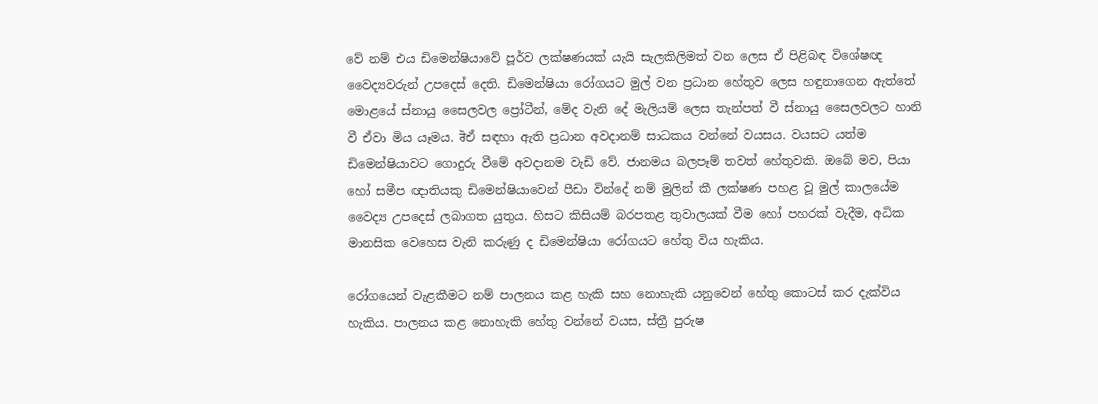වේ නම් එය ඩිමෙන්ෂියාවේ පූර්ව ලක්ෂණයක් යැයි සැලකිලිමත් වන ලෙස ඒ පිළිබඳ විශේෂඥ වෛද්‍යවරුන් උපදෙස් දෙති. ඩිමෙන්ෂියා රෝගයට මුල් වන ප්‍රධාන හේතුව ලෙස හඳුනාගෙන ඇත්තේ මොළයේ ස්නායු සෛලවල ප්‍රෝටීන්, මේද වැනි දේ මැලියම් ලෙස තැන්පත් වී ස්නායු සෛලවලට හානි වී ඒවා මිය යෑමය. ਰੋඒ සඳහා ඇති ප්‍රධාන අවදානම් සාධකය වන්නේ වයසය. වයසට යත්ම ඩිමෙන්ෂියාවට ගොදුරු වීමේ අවදානම වැඩි වේ. ජානමය බලපෑම් තවත් හේතුවකි. ඔබේ මව, පියා හෝ සමීප ඥාතියකු ඩිමෙන්ෂියාවෙන් පීඩා වින්දේ නම් මුලින් කී ලක්ෂණ පහළ වූ මුල් කාලයේම වෛද්‍ය උපදෙස් ලබාගත යුතුය. හිසට කිසියම් බරපතළ තුවාලයක් වීම හෝ පහරක් වැදීම, අධික මානසික වෙහෙස වැනි කරුණු ද ඩිමෙන්ෂියා රෝගයට හේතු විය හැකිය.

රෝගයෙන් වැළකීමට නම් පාලනය කළ හැකි සහ නොහැකි යනුවෙන් හේතු කොටස් කර දැක්විය හැකිය. පාලනය කළ නොහැකි හේතු වන්නේ වයස, ස්ත්‍රී පුරුෂ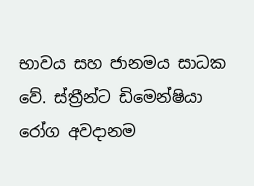භාවය සහ ජානමය සාධක වේ. ස්ත්‍රීන්ට ඩිමෙන්ෂියා රෝග අවදානම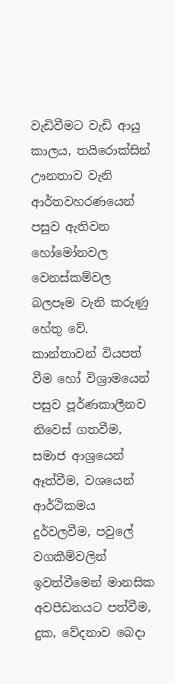වැඩිවීමට වැඩි ආයු කාලය, තයිරොක්සින් ඌනතාව වැනි ආර්තවහරණයෙන් පසුව ඇතිවන හෝමෝනවල වෙනස්කම්වල බලපෑම වැනි කරුණු හේතු වේ. කාන්තාවන් වියපත් වීම හෝ විශ්‍රාමයෙන් පසුව පූර්ණකාලීනව නිවෙස් ගතවීම, සමාජ ආශ්‍රයෙන් ඈත්වීම, වශයෙන් ආර්ථිකමය දුර්වලවීම, පවුලේ වගකීම්වලින් ඉවත්වීමෙන් මානසික අවපීඩනයට පත්වීම, දුක, වේදනාව බෙදා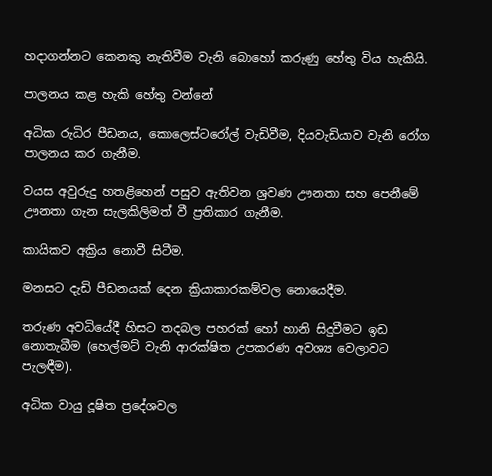හදාගන්නට කෙනකු නැතිවීම වැනි බොහෝ කරුණු හේතු විය හැකියි.

පාලනය කළ හැකි හේතු වන්නේ

අධික රුධිර පීඩනය, කොලෙස්ටරෝල් වැඩිවීම, දියවැඩියාව වැනි රෝග පාලනය කර ගැනීම.

වයස අවුරුදු හතළිහෙන් පසුව ඇතිවන ශ්‍රවණ ඌනතා සහ පෙනීමේ ඌනතා ගැන සැලකිලිමත් වී ප්‍රතිකාර ගැනීම.

කායිකව අක්‍රිය නොවී සිටීම.

මනසට දැඩි පීඩනයක් දෙන ක්‍රියාකාරකම්වල නොයෙදීම.

තරුණ අවධියේදී හිසට තදබල පහරක් හෝ හානි සිදුවීමට ඉඩ නොතැබීම (හෙල්මට් වැනි ආරක්ෂිත උපකරණ අවශ්‍ය වෙලාවට පැලඳීම).

අධික වායු දූෂිත ප්‍රදේශවල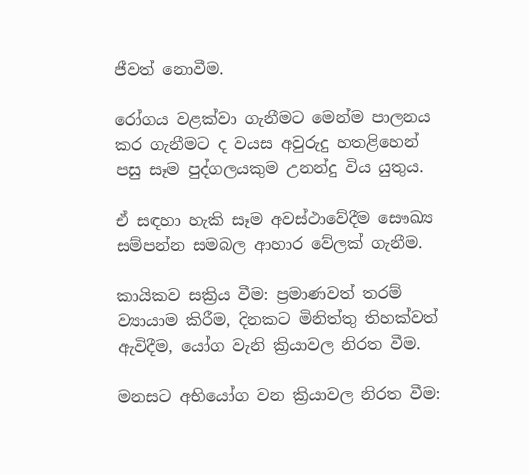ජීවත් නොවීම.

රෝගය වළක්වා ගැනීමට මෙන්ම පාලනය කර ගැනීමට ද වයස අවුරුදු හතළිහෙන් පසු සෑම පුද්ගලයකුම උනන්දු විය යුතුය.

ඒ සඳහා හැකි සෑම අවස්ථාවේදීම සෞඛ්‍ය සම්පන්න සමබල ආහාර වේලක් ගැනීම.

කායිකව සක්‍රිය වීම: ප්‍රමාණවත් තරම් ව්‍යායාම කිරීම, දිනකට මිනිත්තු තිහක්වත් ඇවිදීම, යෝග වැනි ක්‍රියාවල නිරත වීම.

මනසට අභියෝග වන ක්‍රියාවල නිරත වීම: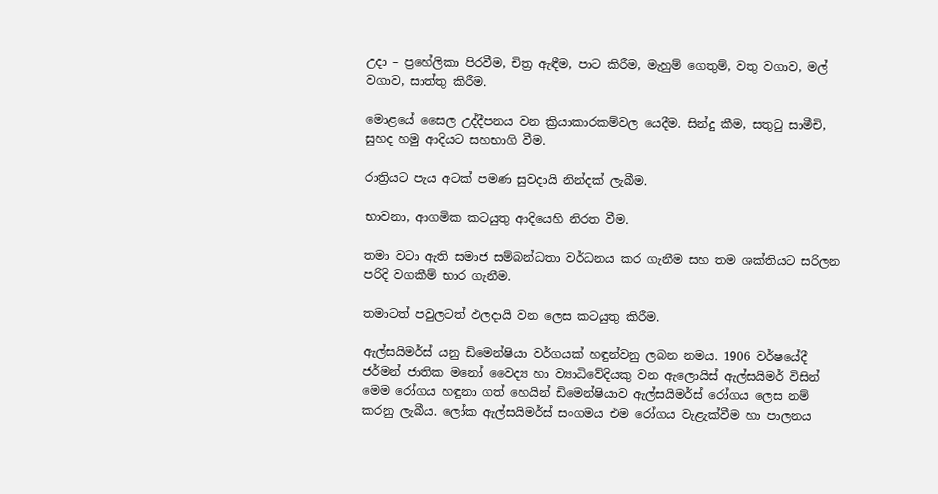උදා – ප්‍රහේලිකා පිරවීම, චිත්‍ර ඇඳීම, පාට කිරීම, මැහුම් ගෙතුම්, වතු වගාව, මල් වගාව, සාත්තු කිරීම.

මොළයේ සෛල උද්දීපනය වන ක්‍රියාකාරකම්වල යෙදීම. සින්දු කීම, සතුටු සාමීචි, සුහද හමු ආදියට සහභාගි වීම.

රාත්‍රියට පැය අටක් පමණ සුවදායි නින්දක් ලැබීම.

භාවනා, ආගමික කටයුතු ආදියෙහි නිරත වීම.

තමා වටා ඇති සමාජ සම්බන්ධතා වර්ධනය කර ගැනීම සහ තම ශක්තියට සරිලන පරිදි වගකීම් භාර ගැනීම.

තමාටත් පවුලටත් ඵලදායි වන ලෙස කටයුතු කිරීම.

ඇල්සයිමර්ස් යනු ඩිමෙන්ෂියා වර්ගයක් හඳුන්වනු ලබන නමය. 1906 වර්ෂයේදී ජර්මන් ජාතික මනෝ වෛද්‍ය හා ව්‍යාධිවේදියකු වන ඇලොයිස් ඇල්සයිමර් විසින් මෙම රෝගය හඳුනා ගත් හෙයින් ඩිමෙන්ෂියාව ඇල්සයිමර්ස් රෝගය ලෙස නම් කරනු ලැබීය. ලෝක ඇල්සයිමර්ස් සංගමය එම රෝගය වැළැක්වීම හා පාලනය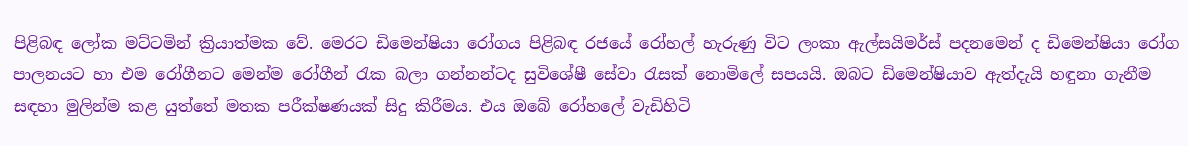පිළිබඳ ලෝක මට්ටමින් ක්‍රියාත්මක වේ. මෙරට ඩිමෙන්ෂියා රෝගය පිළිබඳ රජයේ රෝහල් හැරුණු විට ලංකා ඇල්සයිමර්ස් පදනමෙන් ද ඩිමෙන්ෂියා රෝග පාලනයට හා එම රෝගීනට මෙන්ම රෝගීන් රැක බලා ගන්නන්ටද සුවිශේෂී සේවා රැසක් නොමිලේ සපයයි. ඔබට ඩිමෙන්ෂියාව ඇත්දැයි හඳුනා ගැනීම සඳහා මුලින්ම කළ යුත්තේ මතක පරීක්ෂණයක් සිදු කිරීමය. එය ඔබේ රෝහලේ වැඩිහිටි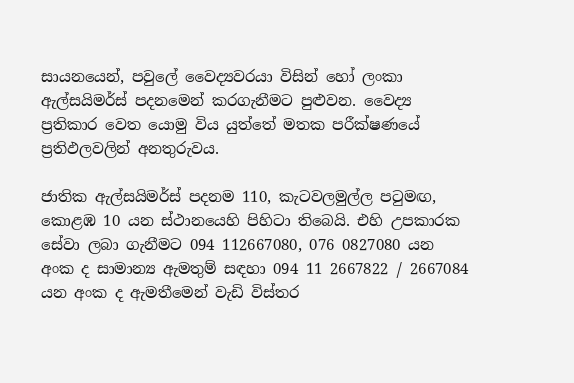සායනයෙන්, පවුලේ වෛද්‍යවරයා විසින් හෝ ලංකා ඇල්සයිමර්ස් පදනමෙන් කරගැනීමට පුළුවන. වෛද්‍ය ප්‍රතිකාර වෙත යොමු විය යුත්තේ මතක පරීක්ෂණයේ ප්‍රතිඵලවලින් අනතුරුවය.

ජාතික ඇල්සයිමර්ස් පදනම 110, කැටවලමුල්ල පටුමඟ, කොළඹ 10 යන ස්ථානයෙහි පිහිටා තිබෙයි. එහි උපකාරක සේවා ලබා ගැනීමට 094 112667080, 076 0827080 යන අංක ද සාමාන්‍ය ඇමතුම් සඳහා 094 11 2667822 / 2667084 යන අංක ද ඇමතීමෙන් වැඩි විස්තර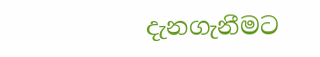දැනගැනීමට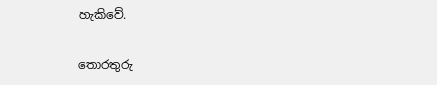හැකිවේ.

තොරතුරු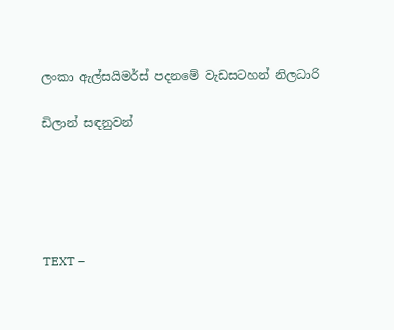ලංකා ඇල්සයිමර්ස් පදනමේ වැඩසටහන් නිලධාරි

ඩිලාන් සඳනුවන්





TEXT –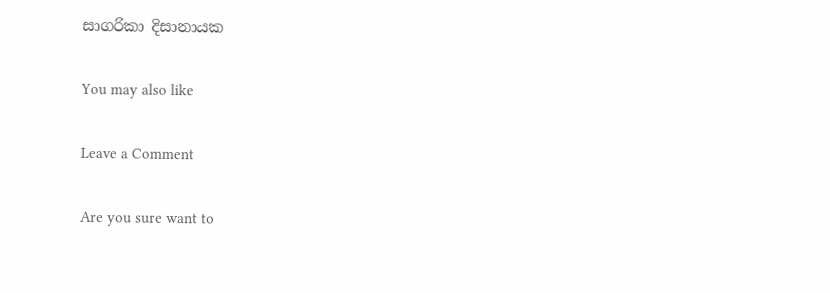සාගරිකා දිසානායක

You may also like

Leave a Comment

Are you sure want to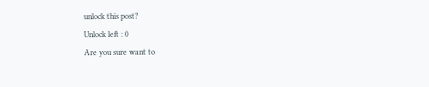unlock this post?
Unlock left : 0
Are you sure want to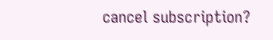cancel subscription?